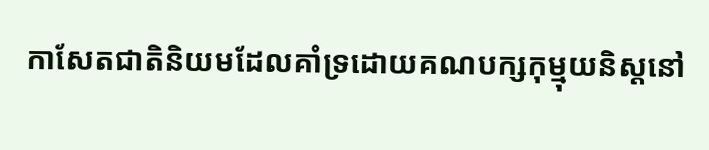កាសែតជាតិនិយមដែលគាំទ្រដោយគណបក្សកុម្មុយនិស្តនៅ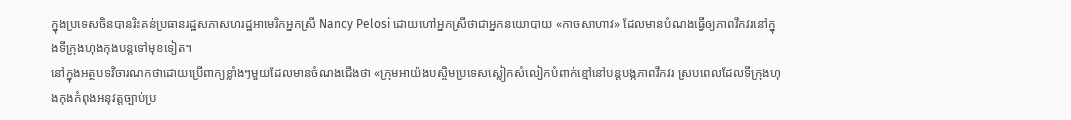ក្នុងប្រទេសចិនបានរិះគន់ប្រធានរដ្ឋសភាសហរដ្ឋអាមេរិកអ្នកស្រី Nancy Pelosi ដោយហៅអ្នកស្រីថាជាអ្នកនយោបាយ «កាចសាហាវ» ដែលមានបំណងធ្វើឲ្យភាពវឹកវរនៅក្នុងទីក្រុងហុងកុងបន្តទៅមុខទៀត។
នៅក្នុងអត្ថបទវិចារណកថាដោយប្រើពាក្យខ្លាំងៗមួយដែលមានចំណងជើងថា «ក្រុមអាយ៉ងបស្ចិមប្រទេសស្លៀកសំលៀកបំពាក់ខ្មៅនៅបន្តបង្កភាពវឹកវរ ស្របពេលដែលទីក្រុងហុងកុងកំពុងអនុវត្តច្បាប់ប្រ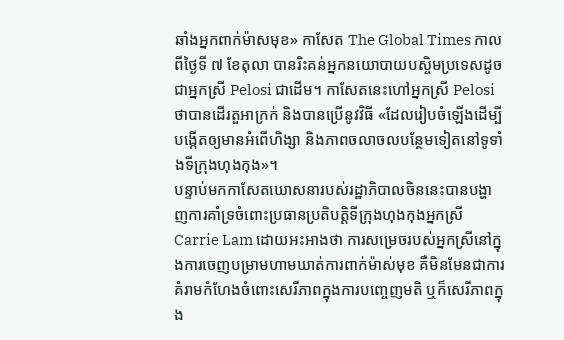ឆាំងអ្នកពាក់ម៉ាសមុខ» កាសែត The Global Times កាលពីថ្ងៃទី ៧ ខែតុលា បានរិះគន់អ្នកនយោបាយបស្ចិមប្រទេសដូចជាអ្នកស្រី Pelosi ជាដើម។ កាសែតនេះហៅអ្នកស្រី Pelosi ថាបានដើរតួអាក្រក់ និងបានប្រើនូវវិធី «ដែលរៀបចំឡើងដើម្បីបង្កើតឲ្យមានអំពើហិង្សា និងភាពចលាចលបន្ថែមទៀតនៅទូទាំងទីក្រុងហុងកុង»។
បន្ទាប់មកកាសែតឃោសនារបស់រដ្ឋាភិបាលចិននេះបានបង្ហាញការគាំទ្រចំពោះប្រធានប្រតិបត្តិទីក្រុងហុងកុងអ្នកស្រី Carrie Lam ដោយអះអាងថា ការសម្រេចរបស់អ្នកស្រីនៅក្នុងការចេញបម្រាមហាមឃាត់ការពាក់ម៉ាស់មុខ គឺមិនមែនជាការគំរាមកំហែងចំពោះសេរីភាពក្នុងការបញ្ចេញមតិ ឬក៏សេរីភាពក្នុង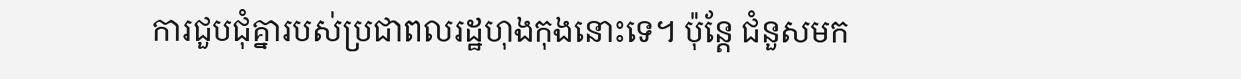ការជួបជុំគ្នារបស់ប្រជាពលរដ្ឋហុងកុងនោះទេ។ ប៉ុន្តែ ជំនួសមក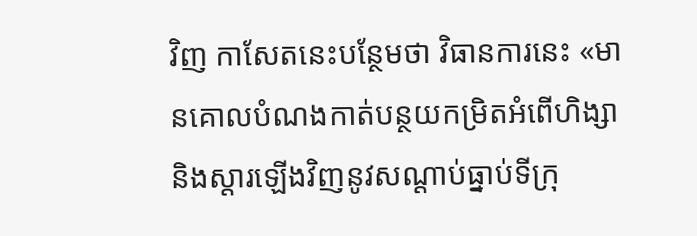វិញ កាសែតនេះបន្ថែមថា វិធានការនេះ «មានគោលបំណងកាត់បន្ថយកម្រិតអំពើហិង្សា និងស្ដារឡើងវិញនូវសណ្ដាប់ធ្នាប់ទីក្រុ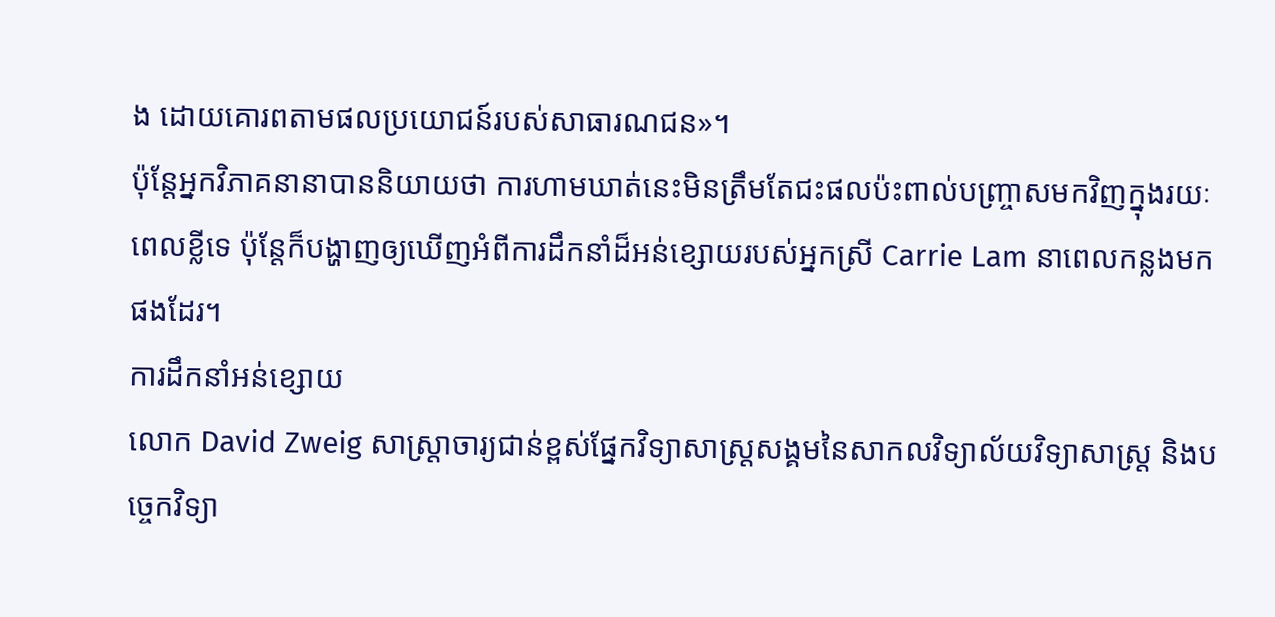ង ដោយគោរពតាមផលប្រយោជន៍របស់សាធារណជន»។
ប៉ុន្តែអ្នកវិភាគនានាបាននិយាយថា ការហាមឃាត់នេះមិនត្រឹមតែជះផលប៉ះពាល់បញ្ច្រាសមកវិញក្នុងរយៈពេលខ្លីទេ ប៉ុន្តែក៏បង្ហាញឲ្យឃើញអំពីការដឹកនាំដ៏អន់ខ្សោយរបស់អ្នកស្រី Carrie Lam នាពេលកន្លងមកផងដែរ។
ការដឹកនាំអន់ខ្សោយ
លោក David Zweig សាស្ត្រាចារ្យជាន់ខ្ពស់ផ្នែកវិទ្យាសាស្ត្រសង្គមនៃសាកលវិទ្យាល័យវិទ្យាសាស្ត្រ និងបច្ចេកវិទ្យា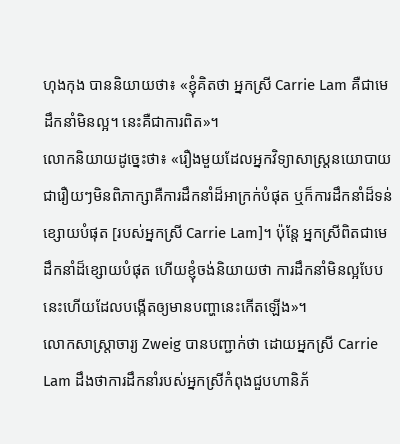ហុងកុង បាននិយាយថា៖ «ខ្ញុំគិតថា អ្នកស្រី Carrie Lam គឺជាមេដឹកនាំមិនល្អ។ នេះគឺជាការពិត»។
លោកនិយាយដូច្នេះថា៖ «រឿងមួយដែលអ្នកវិទ្យាសាស្ត្រនយោបាយជារឿយៗមិនពិភាក្សាគឺការដឹកនាំដ៏អាក្រក់បំផុត ឬក៏ការដឹកនាំដ៏ទន់ខ្សោយបំផុត [របស់អ្នកស្រី Carrie Lam]។ ប៉ុន្តែ អ្នកស្រីពិតជាមេដឹកនាំដ៏ខ្សោយបំផុត ហើយខ្ញុំចង់និយាយថា ការដឹកនាំមិនល្អបែបនេះហើយដែលបង្កើតឲ្យមានបញ្ហានេះកើតឡើង»។
លោកសាស្ត្រាចារ្យ Zweig បានបញ្ជាក់ថា ដោយអ្នកស្រី Carrie Lam ដឹងថាការដឹកនាំរបស់អ្នកស្រីកំពុងជួបហានិភ័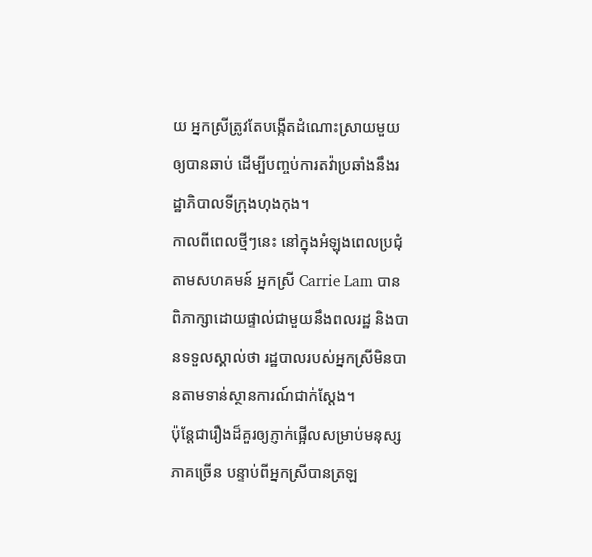យ អ្នកស្រីត្រូវតែបង្កើតដំណោះស្រាយមួយឲ្យបានឆាប់ ដើម្បីបញ្ចប់ការតវ៉ាប្រឆាំងនឹងរដ្ឋាភិបាលទីក្រុងហុងកុង។
កាលពីពេលថ្មីៗនេះ នៅក្នុងអំឡុងពេលប្រជុំតាមសហគមន៍ អ្នកស្រី Carrie Lam បានពិភាក្សាដោយផ្ទាល់ជាមួយនឹងពលរដ្ឋ និងបានទទួលស្គាល់ថា រដ្ឋបាលរបស់អ្នកស្រីមិនបានតាមទាន់ស្ថានការណ៍ជាក់ស្ដែង។
ប៉ុន្តែជារឿងដ៏គួរឲ្យភ្ញាក់ផ្អើលសម្រាប់មនុស្សភាគច្រើន បន្ទាប់ពីអ្នកស្រីបានត្រឡ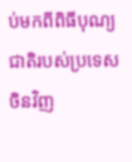ប់មកពីពិធីបុណ្យជាតិរបស់ប្រទេសចិនវិញ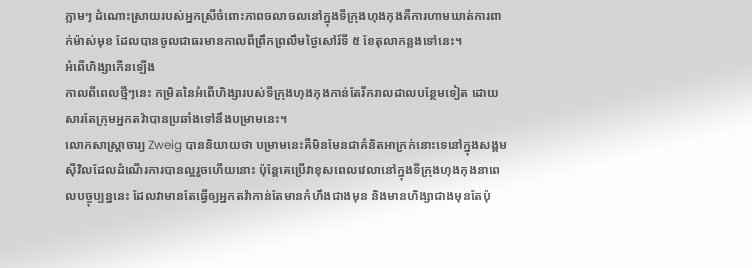ភ្លាមៗ ដំណោះស្រាយរបស់អ្នកស្រីចំពោះភាពចលាចលនៅក្នុងទីក្រុងហុងកុងគឺការហាមឃាត់ការពាក់ម៉ាស់មុខ ដែលបានចូលជាធរមានកាលពីព្រឹកព្រលឹមថ្ងៃសៅរ៍ទី ៥ ខែតុលាកន្លងទៅនេះ។
អំពើហិង្សាកើនឡើង
កាលពីពេលថ្មីៗនេះ កម្រិតនៃអំពើហិង្សារបស់ទីក្រុងហុងកុងកាន់តែរីករាលដាលបន្ថែមទៀត ដោយសារតែក្រុមអ្នកតវ៉ាបានប្រឆាំងទៅនឹងបម្រាមនេះ។
លោកសាស្ត្រាចារ្យ Zweig បាននិយាយថា បម្រាមនេះគឺមិនមែនជាគំនិតអាក្រក់នោះទេនៅក្នុងសង្គមស៊ីវិលដែលដំណើរការបានល្អរួចហើយនោះ ប៉ុន្តែគេប្រើវាខុសពេលវេលានៅក្នុងទីក្រុងហុងកុងនាពេលបច្ចុប្បន្ននេះ ដែលវាមានតែធ្វើឲ្យអ្នកតវ៉ាកាន់តែមានកំហឹងជាងមុន និងមានហិង្សាជាងមុនតែប៉ុ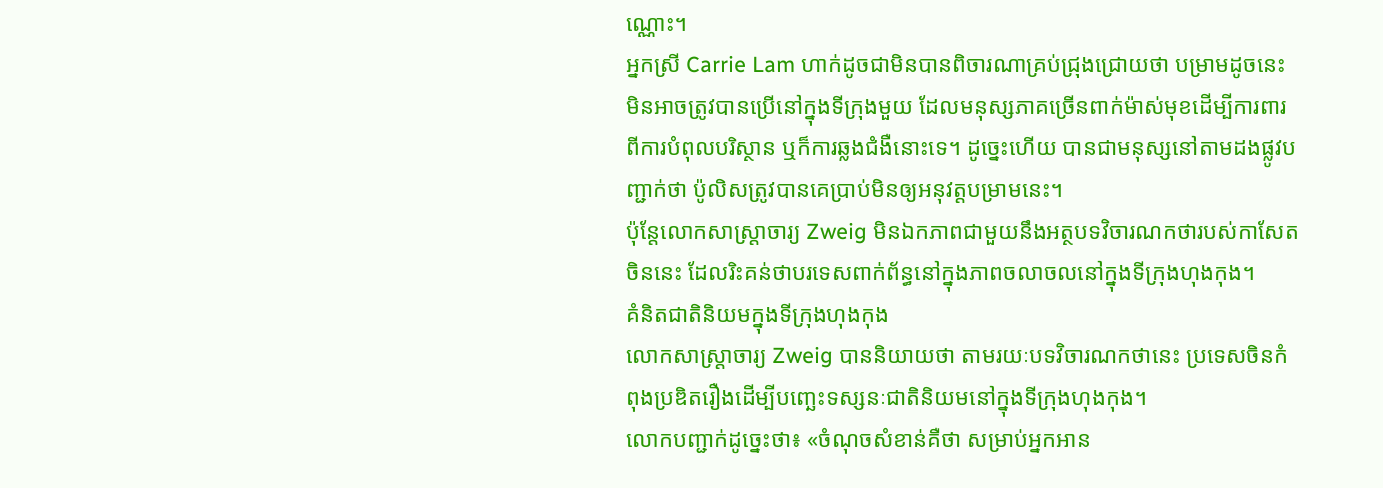ណ្ណោះ។
អ្នកស្រី Carrie Lam ហាក់ដូចជាមិនបានពិចារណាគ្រប់ជ្រុងជ្រោយថា បម្រាមដូចនេះមិនអាចត្រូវបានប្រើនៅក្នុងទីក្រុងមួយ ដែលមនុស្សភាគច្រើនពាក់ម៉ាស់មុខដើម្បីការពារពីការបំពុលបរិស្ថាន ឬក៏ការឆ្លងជំងឺនោះទេ។ ដូច្នេះហើយ បានជាមនុស្សនៅតាមដងផ្លូវបញ្ជាក់ថា ប៉ូលិសត្រូវបានគេប្រាប់មិនឲ្យអនុវត្តបម្រាមនេះ។
ប៉ុន្តែលោកសាស្ត្រាចារ្យ Zweig មិនឯកភាពជាមួយនឹងអត្ថបទវិចារណកថារបស់កាសែតចិននេះ ដែលរិះគន់ថាបរទេសពាក់ព័ន្ធនៅក្នុងភាពចលាចលនៅក្នុងទីក្រុងហុងកុង។
គំនិតជាតិនិយមក្នុងទីក្រុងហុងកុង
លោកសាស្ត្រាចារ្យ Zweig បាននិយាយថា តាមរយៈបទវិចារណកថានេះ ប្រទេសចិនកំពុងប្រឌិតរឿងដើម្បីបញ្ឆេះទស្សនៈជាតិនិយមនៅក្នុងទីក្រុងហុងកុង។
លោកបញ្ជាក់ដូច្នេះថា៖ «ចំណុចសំខាន់គឺថា សម្រាប់អ្នកអាន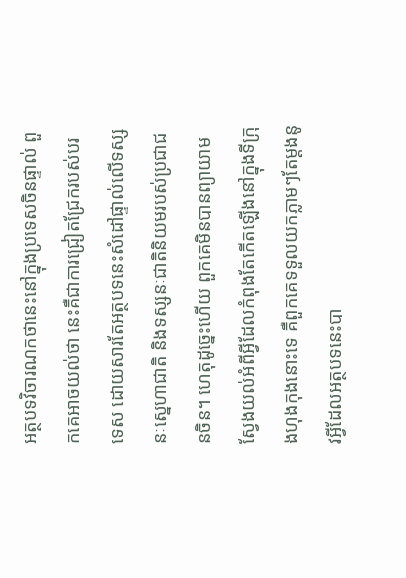អត្ថបទវិចារណកថានេះនៅក្នុងប្រទេសចិនផ្ទាល់ ពួកគេអាចយល់ថា នេះគឺជាការជ្រៀតជ្រែករបស់បរទេស ដោយសារតែអត្ថបទនេះសំដៅផ្ទាល់លើទស្សនៈស្នេហាជាតិ និងទស្សនៈជាតិនិយមរបស់ប្រជាជនចិន។ ហេតុដូច្នេះហើយ ពួកគេមិនបានព្យាយាមស្វែងយល់អំពីអ្វីដែលកំពុងតែកើតឡើងនៅក្នុងទីក្រុងហុងកុងនោះទេ គឺពួកគេទទួលយកភ្លាមៗតែម្ដងនូវអ្វីដែលអត្ថបទនេះបា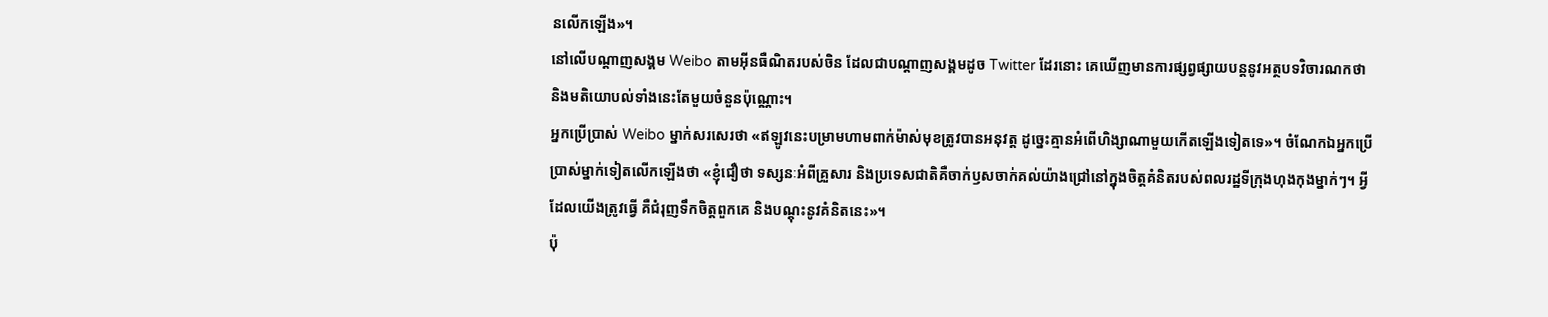នលើកឡើង»។
នៅលើបណ្ដាញសង្គម Weibo តាមអ៊ីនធឺណិតរបស់ចិន ដែលជាបណ្ដាញសង្គមដូច Twitter ដែរនោះ គេឃើញមានការផ្សព្វផ្សាយបន្តនូវអត្ថបទវិចារណកថា និងមតិយោបល់ទាំងនេះតែមួយចំនួនប៉ុណ្ណោះ។
អ្នកប្រើប្រាស់ Weibo ម្នាក់សរសេរថា «ឥឡូវនេះបម្រាមហាមពាក់ម៉ាស់មុខត្រូវបានអនុវត្ត ដូច្នេះគ្មានអំពើហិង្សាណាមួយកើតឡើងទៀតទេ»។ ចំណែកឯអ្នកប្រើប្រាស់ម្នាក់ទៀតលើកឡើងថា «ខ្ញុំជឿថា ទស្សនៈអំពីគ្រួសារ និងប្រទេសជាតិគឺចាក់ឫសចាក់គល់យ៉ាងជ្រៅនៅក្នុងចិត្តគំនិតរបស់ពលរដ្ឋទីក្រុងហុងកុងម្នាក់ៗ។ អ្វីដែលយើងត្រូវធ្វើ គឺជំរុញទឹកចិត្តពួកគេ និងបណ្ដុះនូវគំនិតនេះ»។
ប៉ុ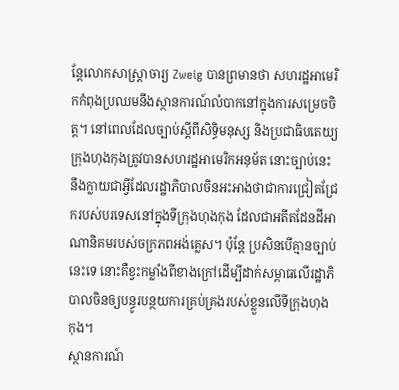ន្តែលោកសាស្ត្រាចារ្យ Zweig បានព្រមានថា សហរដ្ឋអាមេរិកកំពុងប្រឈមនឹងស្ថានការណ៍លំបាកនៅក្នុងការសម្រេចចិត្ត។ នៅពេលដែលច្បាប់ស្ដីពីសិទ្ធិមនុស្ស និងប្រជាធិបតេយ្យក្រុងហុងកុងត្រូវបានសហរដ្ឋអាមេរិកអនុម័ត នោះច្បាប់នេះនឹងក្លាយជាអ្វីដែលរដ្ឋាភិបាលចិនអះអាងថាជាការជ្រៀតជ្រែករបស់បរទេសនៅក្នុងទីក្រុងហុងកុង ដែលជាអតីតដែនដីអាណានិគមរបស់ចក្រភពអង់គ្លេស។ ប៉ុន្តែ ប្រសិនបើគ្មានច្បាប់នេះទេ នោះគឺខ្វះកម្លាំងពីខាងក្រៅដើម្បីដាក់សម្ពាធលើរដ្ឋាភិបាលចិនឲ្យបន្ធូរបន្ថយការគ្រប់គ្រងរបស់ខ្លួនលើទីក្រុងហុងកុង។
ស្ថានការណ៍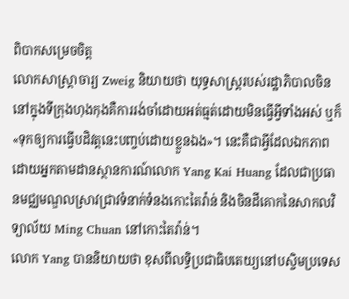ពិបាកសម្រេចចិត្ត
លោកសាស្ត្រាចារ្យ Zweig និយាយថា យុទ្ធសាស្ត្ររបស់រដ្ឋាភិបាលចិននៅក្នុងទីក្រុងហុងកុងគឺការរង់ចាំដោយអត់ធ្មត់ដោយមិនធ្វើអ្វីទាំងអស់ ឬក៏ «ទុកឲ្យការធ្វើបដិវត្តនេះបញ្ចប់ដោយខ្លួនឯង»។ នេះគឺជាអ្វីដែលឯកភាពដោយអ្នកតាមដានស្ថានការណ៍លោក Yang Kai Huang ដែលជាប្រធានមជ្ឈមណ្ឌលស្រាវជ្រាវទំនាក់ទំនងកោះតៃវ៉ាន់ និងចិនដីគោកនៃសាកលវិទ្យាល័យ Ming Chuan នៅកោះតៃវ៉ាន់។
លោក Yang បាននិយាយថា ខុសពីលទ្ធិប្រជាធិបតេយ្យនៅបស្ចិមប្រទេស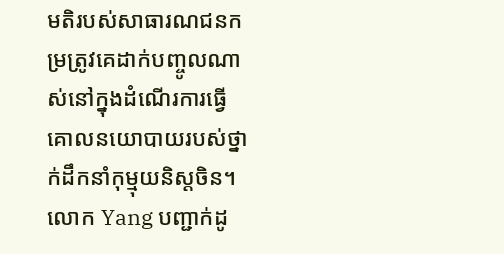មតិរបស់សាធារណជនកម្រត្រូវគេដាក់បញ្ចូលណាស់នៅក្នុងដំណើរការធ្វើគោលនយោបាយរបស់ថ្នាក់ដឹកនាំកុម្មុយនិស្តចិន។
លោក Yang បញ្ជាក់ដូ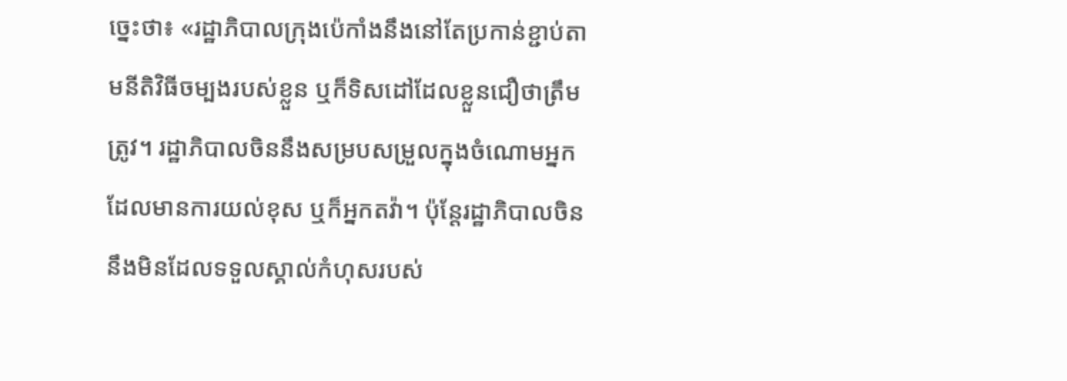ច្នេះថា៖ «រដ្ឋាភិបាលក្រុងប៉េកាំងនឹងនៅតែប្រកាន់ខ្ជាប់តាមនីតិវិធីចម្បងរបស់ខ្លួន ឬក៏ទិសដៅដែលខ្លួនជឿថាត្រឹមត្រូវ។ រដ្ឋាភិបាលចិននឹងសម្របសម្រួលក្នុងចំណោមអ្នកដែលមានការយល់ខុស ឬក៏អ្នកតវ៉ា។ ប៉ុន្តែរដ្ឋាភិបាលចិននឹងមិនដែលទទួលស្គាល់កំហុសរបស់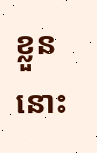ខ្លួននោះ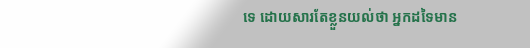ទេ ដោយសារតែខ្លួនយល់ថា អ្នកដទៃមាន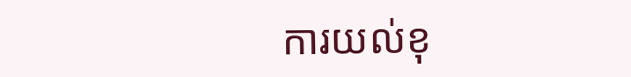ការយល់ខុ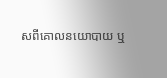សពីគោលនយោបាយ ឬ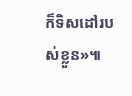ក៏ទិសដៅរបស់ខ្លួន»៕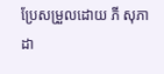ប្រែសម្រួលដោយ ភី សុភាដា